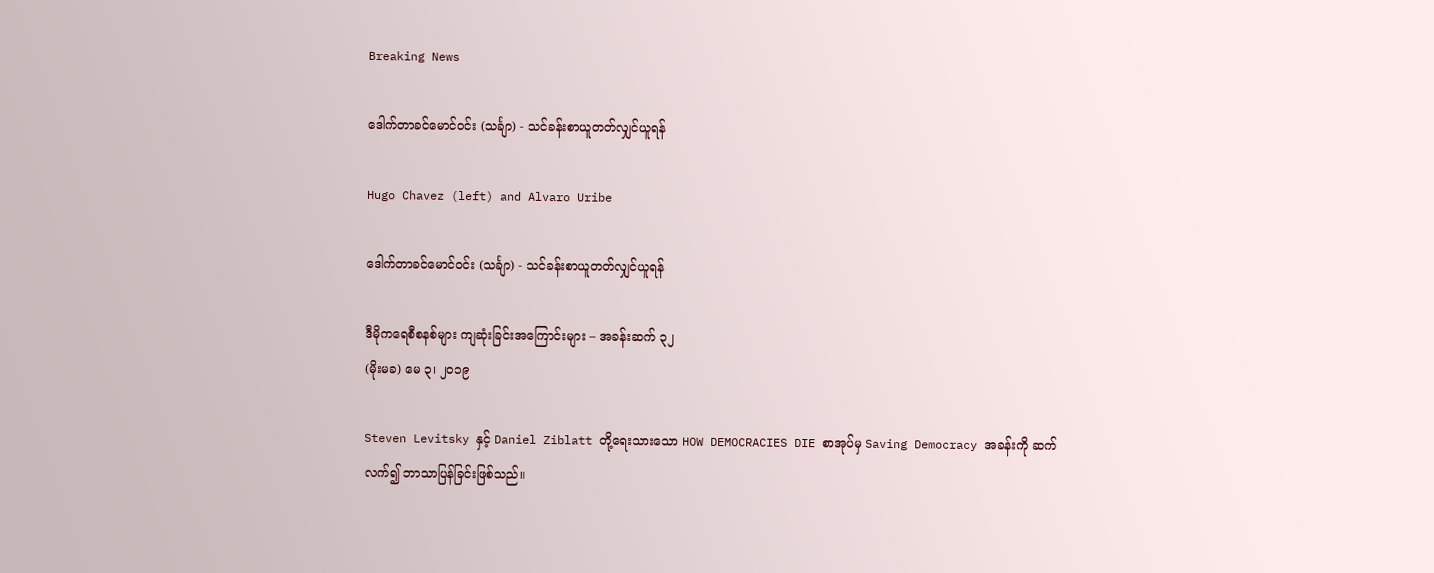Breaking News

ဒေါက်တာခင်မောင်ဝင်း (သင်္ချာ) - သင်ခန်းစာယူတတ်လျှင်ယူရန်

Hugo Chavez (left) and Alvaro Uribe

ဒေါက်တာခင်မောင်ဝင်း (သင်္ချာ) - သင်ခန်းစာယူတတ်လျှင်ယူရန်

ဒီမိုကရေစီစနစ်များ ကျဆုံးခြင်းအကြောင်းများ – အခန်းဆက် ၃၂
(မိုးမခ) မေ ၃၊ ၂၀၁၉

Steven Levitsky နှင့် Daniel Ziblatt တို့ရေးသားသော HOW DEMOCRACIES DIE စာအုပ်မှ Saving Democracy အခန်းကို ဆက်လက်၍ ဘာသာပြန်ခြင်းဖြစ်သည်။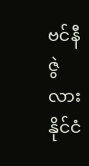ဗင်နီဇွဲလားနိုင်ငံ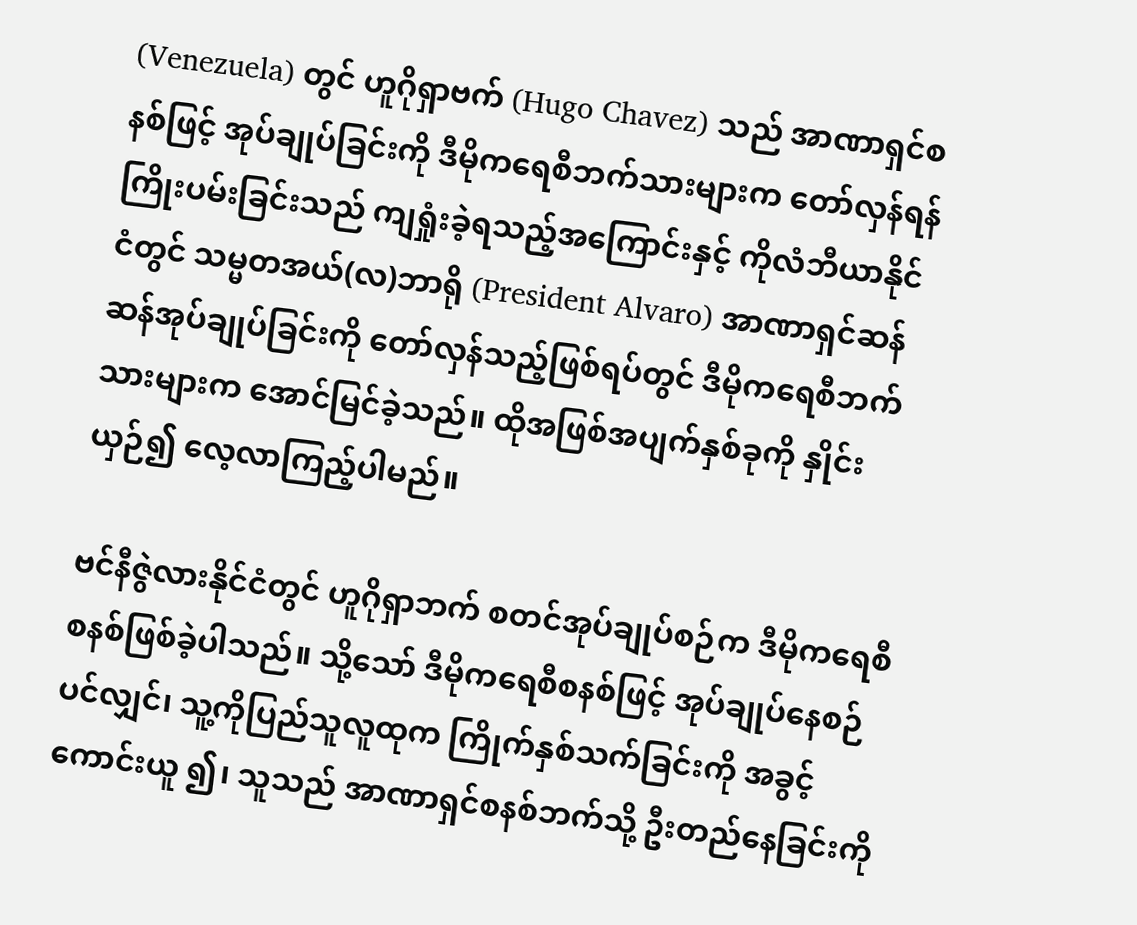(Venezuela) တွင် ဟူဂိုရှာဗက် (Hugo Chavez) သည် အာဏာရှင်စနစ်ဖြင့် အုပ်ချုပ်ခြင်းကို ဒီမိုကရေစီဘက်သားများက တော်လှန်ရန်ကြိုးပမ်းခြင်းသည် ကျရှုံးခဲ့ရသည့်အကြောင်းနှင့် ကိုလံဘီယာနိုင်ငံတွင် သမ္မတအယ်(လ)ဘာရို (President Alvaro) အာဏာရှင်ဆန်ဆန်အုပ်ချုပ်ခြင်းကို တော်လှန်သည့်ဖြစ်ရပ်တွင် ဒီမိုကရေစီဘက်သားများက အောင်မြင်ခဲ့သည်။ ထိုအဖြစ်အပျက်နှစ်ခုကို နှိုင်းယှဉ်၍ လေ့လာကြည့်ပါမည်။

ဗင်နီဇွဲလားနိုင်ငံတွင် ဟူဂိုရှာဘက် စတင်အုပ်ချုပ်စဉ်က ဒီမိုကရေစီစနစ်ဖြစ်ခဲ့ပါသည်။ သို့သော် ဒီမိုကရေစီစနစ်ဖြင့် အုပ်ချုပ်နေစဉ်ပင်လျှင်၊ သူ့ကိုပြည်သူလူထုက ကြိုက်နှစ်သက်ခြင်းကို အခွင့်ကောင်းယူ ၍၊ သူသည် အာဏာရှင်စနစ်ဘက်သို့ ဦးတည်နေခြင်းကို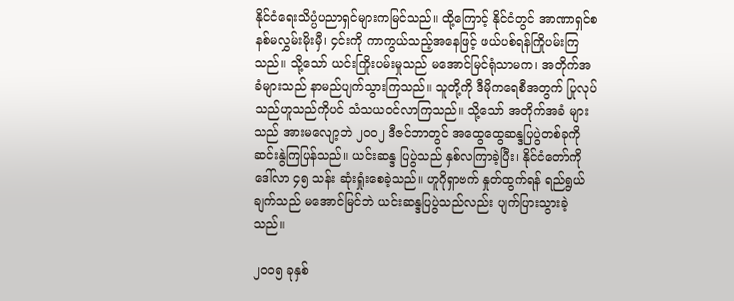နိုင်ငံရေးသိပ္ပံပညာရှင်များကမြင်သည်။ ထို့ကြောင့် နိုင်ငံတွင် အာဏာရှင်စနစ်မလွှမ်းမိုးမှီ၊ ၄င်းကို ကာကွယ်သည့်အနေဖြင့် ဖယ်ပစ်ရန်ကြိုပမ်းကြသည်။ သို့သော် ယင်းကြိုးပမ်းမှုသည် မအောင်မြင်ရုံသာမက၊ အတိုက်အခံများသည် နာမည်ပျက်သွားကြသည်။ သူတို့ကို ဒီမိုကရေစီအတွက် ပြုလုပ်သည်ဟူသည်ကိုပင် သံသယဝင်လာကြသည်။ သို့သော် အတိုက်အခံ များသည် အားမလျော့ဘဲ ၂၀၀၂ ဒီဇင်ဘာတွင် အထွေထွေဆန္ဒပြပွဲတစ်ခုကို ဆင်းနွဲကြပြန်သည်။ ယင်းဆန္ဒ ပြပွဲသည် နှစ်လကြာခဲ့ပြီး၊ နိုင်ငံတော်ကို ဒေါ်လာ ၄၅ သန်း ဆုံးရှုံးစေခဲ့သည်။ ဟူဂိုရှာဗက် နှုတ်ထွက်ရန် ရည်ရွယ်ချက်သည် မအောင်မြင်ဘဲ ယင်းဆန္ဒပြပွဲသည်လည်း ပျက်ပြားသွားခဲ့သည်။

၂၀၀၅ ခုနှစ်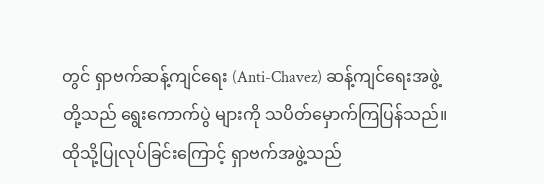တွင် ရှာဗက်ဆန့်ကျင်ရေး (Anti-Chavez) ဆန့်ကျင်ရေးအဖွဲ့တို့သည် ရွေးကောက်ပွဲ များကို သပိတ်မှောက်ကြပြန်သည်။ ထိုသို့ပြုလုပ်ခြင်းကြောင့် ရှာဗက်အဖွဲ့သည်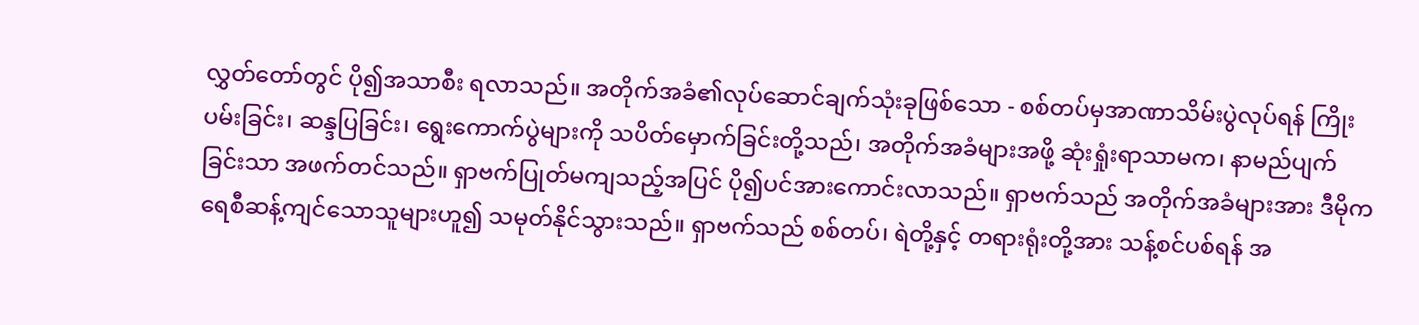လွှတ်တော်တွင် ပို၍အသာစီး ရလာသည်။ အတိုက်အခံ၏လုပ်ဆောင်ချက်သုံးခုဖြစ်သော - စစ်တပ်မှအာဏာသိမ်းပွဲလုပ်ရန် ကြိုးပမ်းခြင်း၊ ဆန္ဒပြခြင်း၊ ရွေးကောက်ပွဲများကို သပိတ်မှောက်ခြင်းတို့သည်၊ အတိုက်အခံများအဖို့ ဆုံးရှုံးရာသာမက၊ နာမည်ပျက်ခြင်းသာ အဖက်တင်သည်။ ရှာဗက်ပြုတ်မကျသည့်အပြင် ပို၍ပင်အားကောင်းလာသည်။ ရှာဗက်သည် အတိုက်အခံများအား ဒီမိုကရေစီဆန့်ကျင်သောသူများဟူ၍ သမုတ်နိုင်သွားသည်။ ရှာဗက်သည် စစ်တပ်၊ ရဲတို့နှင့် တရားရုံးတို့အား သန့်စင်ပစ်ရန် အ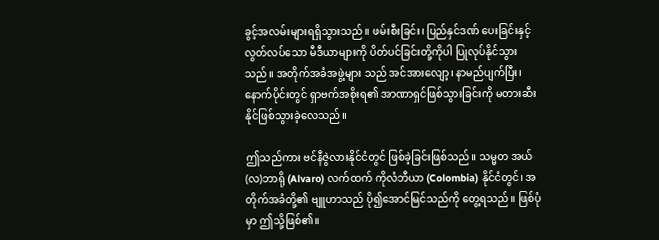ခွင့်အလမ်းများရရှိသွားသည်။ ဖမ်းစီးခြင်း၊ ပြည်နှင်ဒဏ် ပေးခြင်းနှင့် လွတ်လပ်သော မီဒီယာများကို ပိတ်ပင်ခြင်းတို့ကိုပါ ပြုလုပ်နိုင်သွားသည်။ အတိုက်အခံအဖွဲ့များ သည် အင်အားလျော့၊ နာမည်ပျက်ပြီး၊ နောက်ပိုင်းတွင် ရှာဗက်အစိုးရ၏ အာဏာရှင်ဖြစ်သွားခြင်းကို မတားဆီးနိုင်ဖြစ်သွားခဲ့လေသည်။

ဤသည်ကား ဗင်နီဇွဲလားနိုင်ငံတွင် ဖြစ်ခဲ့ခြင်းဖြစ်သည်။ သမ္မတ အယ်(လ)ဘာရို (Alvaro) လက်ထက် ကိုလံဘီယာ (Colombia) နိုင်ငံတွင်၊ အတိုက်အခံတို့၏ ဗျူဟာသည် ပို၍အောင်မြင်သည်ကို တွေ့ရသည်။ ဖြစ်ပုံမှာ ဤသို့ဖြစ်၏။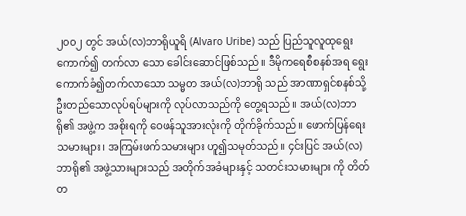၂၀၀၂ တွင် အယ်(လ)ဘာရိုယူရိ (Alvaro Uribe) သည် ပြည်သူလူထုရွေးကောက်၍ တက်လာ သော ခေါင်းဆောင်ဖြစ်သည်။ ဒီမိုကရေစီစနစ်အရ ရွေးကောက်ခံ၍တက်လာသော သမ္မတ အယ်(လ)ဘာရို သည် အာဏာရှင်စနစ်သို့ ဦးတည်သောလုပ်ရပ်များကို လုပ်လာသည်ကို တွေ့ရသည်။ အယ်(လ)ဘာရို၏ အဖွဲ့က အစိုးရကို ဝေဖန်သူအားလုံးကို တိုက်ခိုက်သည်။ ဖောက်ပြန်ရေးသမားများ၊ အကြမ်းဖက်သမားများ ဟူ၍သမုတ်သည်။ ၄င်းပြင် အယ်(လ)ဘာရို၏ အဖွဲ့သားများသည် အတိုက်အခံများနှင့် သတင်းသမားများ ကို တိတ်တ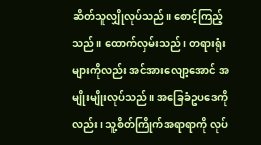ဆိတ်သူလျှိုလုပ်သည်။ စောင့်ကြည့်သည်။ ထောက်လှမ်းသည်၊ တရားရုံးများကိုလည်း အင်အားလျော့အောင် အမျိုးမျိုးလုပ်သည်။ အခြေခံဥပဒေကိုလည်း၊ သူ့စိတ်ကြိုက်အရာရာကို လုပ်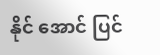နိုင် အောင် ပြင်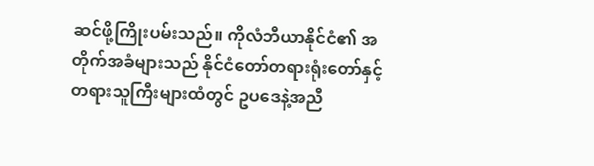ဆင်ဖို့ကြိုးပမ်းသည်။ ကိုလံဘီယာနိုင်ငံ၏ အတိုက်အခံများသည် နိုင်ငံတော်တရားရုံးတော်နှင့် တရားသူကြီးများထံတွင် ဥပဒေနဲ့အညီ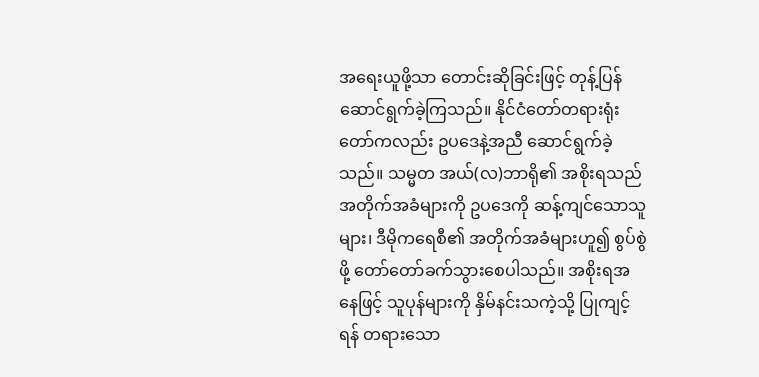အရေးယူဖို့သာ တောင်းဆိုခြင်းဖြင့် တုန့်ပြန် ဆောင်ရွက်ခဲ့ကြသည်။ နိုင်ငံတော်တရားရုံးတော်ကလည်း ဥပဒေနဲ့အညီ ဆောင်ရွက်ခဲ့သည်။ သမ္မတ အယ်(လ)ဘာရို၏ အစိုးရသည် အတိုက်အခံများကို ဥပဒေကို ဆန့်ကျင်သောသူများ၊ ဒီမိုကရေစီ၏ အတိုက်အခံများဟူ၍ စွပ်စွဲ ဖို့ တော်တော်ခက်သွားစေပါသည်။ အစိုးရအနေဖြင့် သူပုန်များကို နှိမ်နင်းသကဲ့သို့ ပြုကျင့်ရန် တရားသော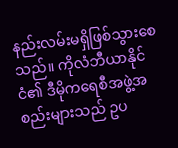နည်းလမ်းမရှိဖြစ်သွားစေသည်။ ကိုလံဘီယာနိုင်ငံ၏ ဒီမိုကရေစီအဖွဲ့အစည်းများသည် ဥပ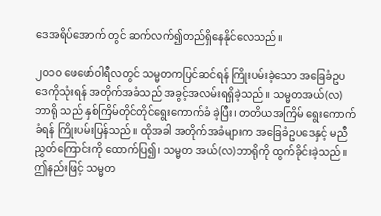ဒေအရိပ်အောက် တွင် ဆက်လက်၍တည်ရှိနေနိုင်လေသည်။

၂၀၁၀ ဖေဖော်ဝါရီလတွင် သမ္မတကပြင်ဆင်ရန် ကြိုးပမ်းခဲ့သော အခြေခံဥပဒေကိုသုံးရန် အတိုက်အခံသည် အခွင့်အလမ်းရရှိခဲ့သည်။ သမ္မတအယ်(လ)ဘာရို သည် နှစ်ကြိမ်တိုင်တိုင်ရွေးကောက်ခံ ခဲ့ပြီး၊ တတိယအကြိမ် ရွေးကောက်ခံရန် ကြိုးပမ်းပြန်သည်။ ထိုအခါ အတိုက်အခံများက အခြေခံဥပဒေနှင့် မညီညွှတ်ကြောင်းကို ထောက်ပြ၍၊ သမ္မတ အယ်(လ)ဘာရိုကို ထွက်ခိုင်းခဲ့သည်။ ဤနည်းဖြင့် သမ္မတ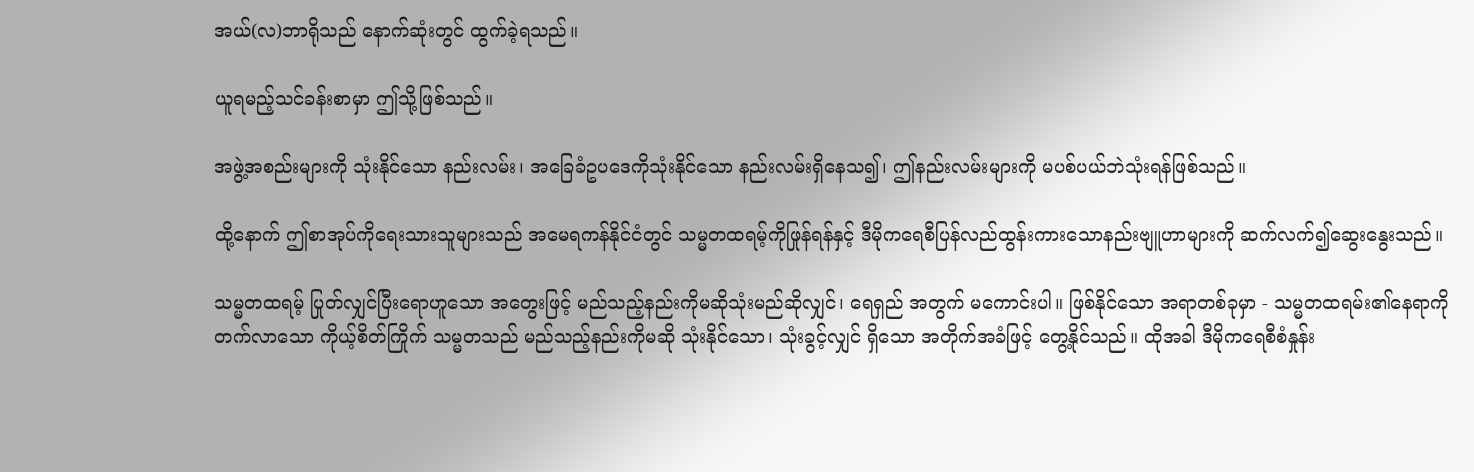အယ်(လ)ဘာရိုသည် နောက်ဆုံးတွင် ထွက်ခဲ့ရသည်။

ယူရမည့်သင်ခန်းစာမှာ ဤသို့ဖြစ်သည်။

အဖွဲ့အစည်းများကို သုံးနိုင်သော နည်းလမ်း၊ အခြေခံဥပဒေကိုသုံးနိုင်သော နည်းလမ်းရှိနေသ၍၊ ဤနည်းလမ်းများကို မပစ်ပယ်ဘဲသုံးရန်ဖြစ်သည်။

ထို့နောက် ဤစာအုပ်ကိုရေးသားသူများသည် အမေရကန်နိုင်ငံတွင် သမ္မတထရမ့်ကိုဖြုန်ရန်နှင့် ဒီမိုကရေစီပြန်လည်ထွန်းကားသောနည်းဗျူဟာများကို ဆက်လက်၍ဆွေးနွေးသည်။

သမ္မတထရမ့် ပြုတ်လျှင်ပြီးရောဟူသော အတွေးဖြင့် မည်သည့်နည်းကိုမဆိုသုံးမည်ဆိုလျှင်၊ ရေရှည် အတွက် မကောင်းပါ။ ဖြစ်နိုင်သော အရာတစ်ခုမှာ - သမ္မတထရမ်း၏နေရာကို တက်လာသော ကိုယ့်စိတ်ကြိုက် သမ္မတသည် မည်သည့်နည်းကိုမဆို သုံးနိုင်သော၊ သုံးခွင့်လျှင် ရှိသော အတိုက်အခံဖြင့် တွေ့နိုင်သည်။ ထိုအခါ ဒီမိုကရေစီစံနှုန်း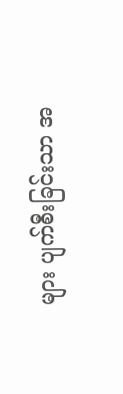များ ပျက်စီးခြင်းသာ အ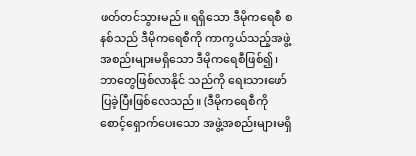ဖတ်တင်သွားမည်။ ရရှိသော ဒီမိုကရေစီ စနစ်သည် ဒီမိုကရေစီကို ကာကွယ်သည့်အဖွဲ့အစည်းများမရှိသော ဒီမိုကရေစီဖြစ်၍၊ ဘာတွေဖြစ်လာနိုင် သည်ကို ရေးသားဖော်ပြခဲ့ပြီးဖြစ်လေသည်။ (ဒီမိုကရေစီကို စောင့်ရှောက်ပေးသော အဖွဲ့အစည်းများမရှိ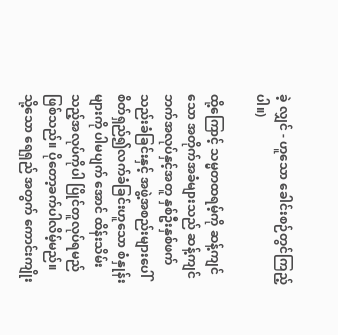ခဲ့ လျှင် - ဟူသော ခေါင်းစဉ်တွင်ကြည့်ပါ။)

ထို့ကြောင့် သမ္မတထရမ့်ကို ဆန့်ကျင်သော အတိုက်အခံများသည် ဆန့်ကျင်ဘက်အလုပ်နှင့်အတူ နှစ်ဦးနှစ်ဖက်သည်းခံခြင်းနှင့် အဖွဲ့အစည်းများပေါ် စိတ်ရှည်၍လက်ခံခြင်းဟူသော စံနှုန်းများကို ပါမပျက် အောင် ထိန်းသိမ်းသည့်အလုပ်ကိုပါ ပြိုင်တူလုပ်ရမည်ဖြစ်သည်။ ပိုတော့ခက်ပါလိမ့်မည်။ သို့သော ရေရှည် အတွက် ကောင်းကျိုး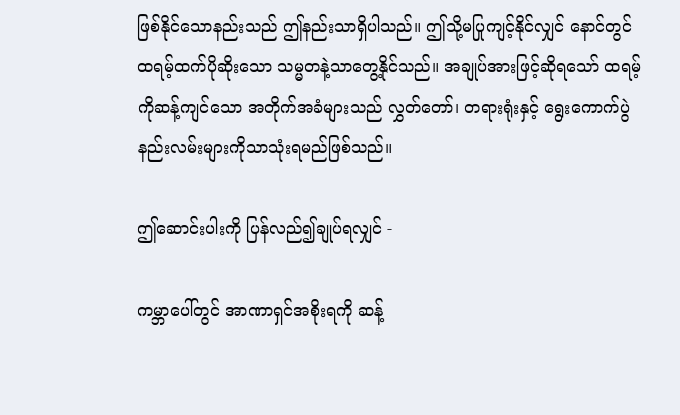ဖြစ်နိုင်သောနည်းသည် ဤနည်းသာရှိပါသည်။ ဤသို့မပြုကျင့်နိုင်လျှင် နောင်တွင် ထရမ့်ထက်ပိုဆိုးသော သမ္မတနဲ့သာတွေ့နိုင်သည်။ အချုပ်အားဖြင့်ဆိုရသော် ထရမ့်ကိုဆန့်ကျင်သော အတိုက်အခံများသည် လွှတ်တော်၊ တရားရုံးနှင့် ရွေးကောက်ပွဲနည်းလမ်းများကိုသာသုံးရမည်ဖြစ်သည်။

ဤဆောင်းပါးကို ပြန်လည်၍ချုပ်ရလျှင် -

ကမ္ဘာပေါ်တွင် အာဏာရှင်အစိုးရကို ဆန့်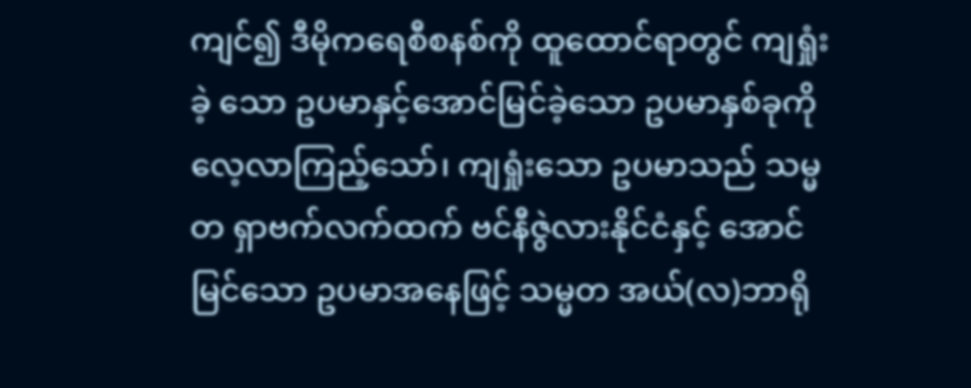ကျင်၍ ဒီမိုကရေစီစနစ်ကို ထူထောင်ရာတွင် ကျရှုံးခဲ့ သော ဥပမာနှင့်အောင်မြင်ခဲ့သော ဥပမာနှစ်ခုကို လေ့လာကြည့်သော်၊ ကျရှုံးသော ဥပမာသည် သမ္မတ ရှာဗက်လက်ထက် ဗင်နီဇွဲလားနိုင်ငံနှင့် အောင်မြင်သော ဥပမာအနေဖြင့် သမ္မတ အယ်(လ)ဘာရို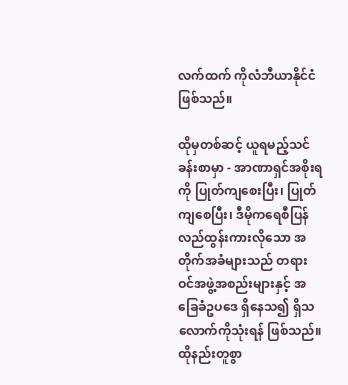လက်ထက် ကိုလံဘီယာနိုင်ငံဖြစ်သည်။

ထိုမှတစ်ဆင့် ယူရမည့်သင်ခန်းစာမှာ - အာဏာရှင်အစိုးရကို ပြုတ်ကျစေးပြီး၊ ပြုတ်ကျစေပြီး၊ ဒီမိုကရေစီပြန်လည်ထွန်းကားလိုသော အတိုက်အခံများသည် တရားဝင်အဖွဲ့အစည်းများနှင့် အခြေခံဥပဒေ ရှိနေသ၍ ရှိသလောက်ကိုသုံးရန် ဖြစ်သည်။ ထိုနည်းတူစွာ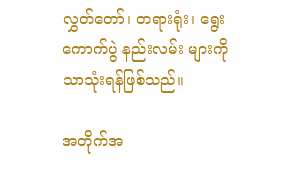လွှတ်တော်၊ တရားရုံး၊ ရွေးကောက်ပွဲ နည်းလမ်း များကိုသာသုံးရန်ဖြစ်သည်။

အတိုက်အ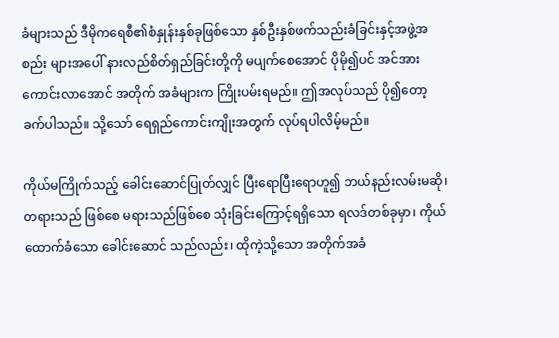ခံများသည် ဒီမိုကရေစီ၏စံနှုန်းနှစ်ခုဖြစ်သော နှစ်ဦးနှစ်ဖက်သည်းခံခြင်းနှင့်အဖွဲ့အစည်း များအပေါ် နားလည်စိတ်ရှည်ခြင်းတို့ကို မပျက်စေအောင် ပိုမို၍ပင် အင်အားကောင်းလာအောင် အတိုက် အခံများက ကြိုးပမ်းရမည်။ ဤအလုပ်သည် ပို၍တော့ခက်ပါသည်။ သို့သော် ရေရှည်ကောင်းကျိုးအတွက် လုပ်ရပါလိမ့်မည်။

ကိုယ်မကြိုက်သည့် ခေါင်းဆောင်ပြုတ်လျှင် ပြီးရောပြီးရောဟူ၍ ဘယ်နည်းလမ်းမဆို၊ တရားသည် ဖြစ်စေ မရားသည်ဖြစ်စေ သုံးခြင်းကြောင့်ရရှိသော ရလဒ်တစ်ခုမှာ၊ ကိုယ်ထောက်ခံသော ခေါင်းဆောင် သည်လည်း၊ ထိုကဲ့သို့သော အတိုက်အခံ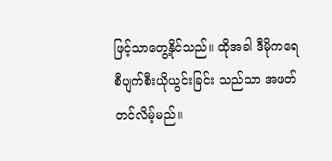ဖြင့်သာတွေ့နိုင်သည်။ ထိုအခါ ဒီမိုကရေစီပျက်စီးယိုယွင်းခြင်း သည်သာ အဖတ်တင်လိမ့်မည်။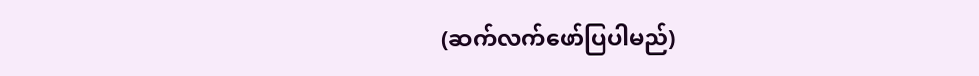(ဆက်လက်ဖော်ပြပါမည်)